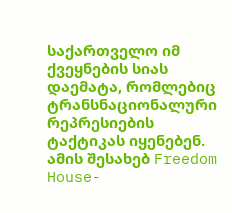საქართველო იმ ქვეყნების სიას დაემატა, რომლებიც ტრანსნაციონალური რეპრესიების ტაქტიკას იყენებენ. ამის შესახებ Freedom House-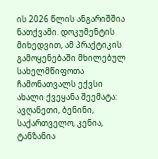ის 2026 წლის ანგარიშშია ნათქვამი. დოკუმენტის მიხედვით, ამ პრაქტიკის გამოყენებაში მხილებულ სახელმწიფოთა ჩამონათვალს ექვსი ახალი ქვეყანა შეემატა: ავღანეთი, ბენინი, საქართველო, კენია, ტანზანია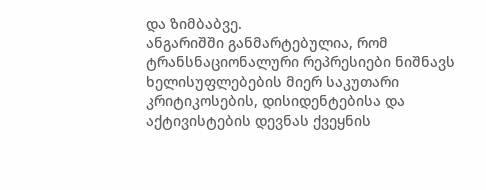და ზიმბაბვე.
ანგარიშში განმარტებულია, რომ ტრანსნაციონალური რეპრესიები ნიშნავს ხელისუფლებების მიერ საკუთარი კრიტიკოსების, დისიდენტებისა და აქტივისტების დევნას ქვეყნის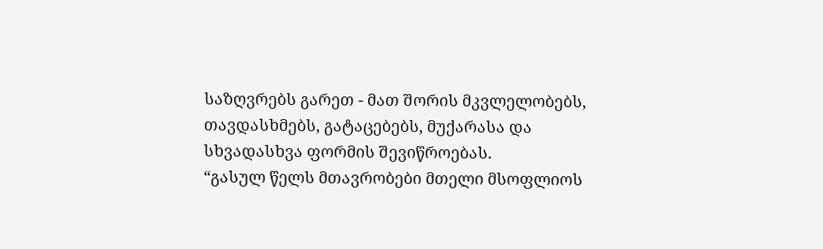საზღვრებს გარეთ - მათ შორის მკვლელობებს, თავდასხმებს, გატაცებებს, მუქარასა და სხვადასხვა ფორმის შევიწროებას.
“გასულ წელს მთავრობები მთელი მსოფლიოს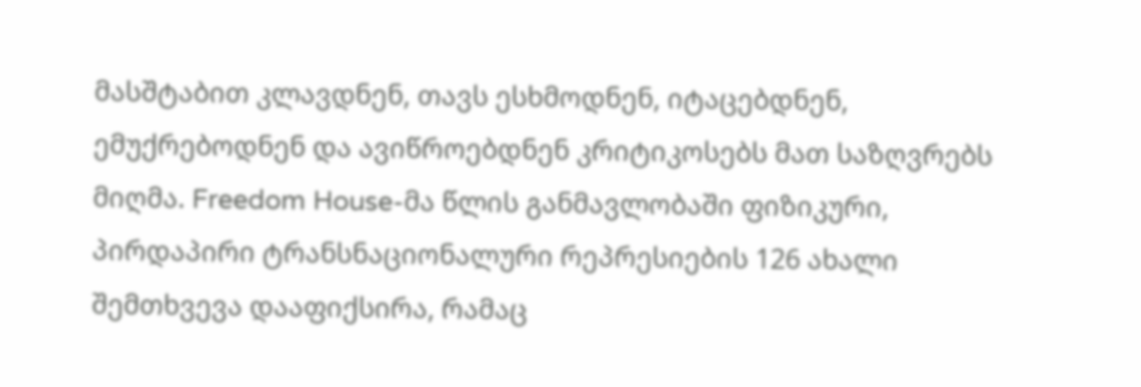მასშტაბით კლავდნენ, თავს ესხმოდნენ, იტაცებდნენ, ემუქრებოდნენ და ავიწროებდნენ კრიტიკოსებს მათ საზღვრებს მიღმა. Freedom House-მა წლის განმავლობაში ფიზიკური, პირდაპირი ტრანსნაციონალური რეპრესიების 126 ახალი შემთხვევა დააფიქსირა, რამაც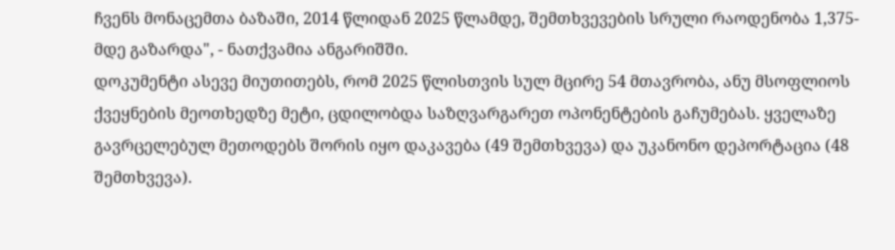ჩვენს მონაცემთა ბაზაში, 2014 წლიდან 2025 წლამდე, შემთხვევების სრული რაოდენობა 1,375-მდე გაზარდა", - ნათქვამია ანგარიშში.
დოკუმენტი ასევე მიუთითებს, რომ 2025 წლისთვის სულ მცირე 54 მთავრობა, ანუ მსოფლიოს ქვეყნების მეოთხედზე მეტი, ცდილობდა საზღვარგარეთ ოპონენტების გაჩუმებას. ყველაზე გავრცელებულ მეთოდებს შორის იყო დაკავება (49 შემთხვევა) და უკანონო დეპორტაცია (48 შემთხვევა).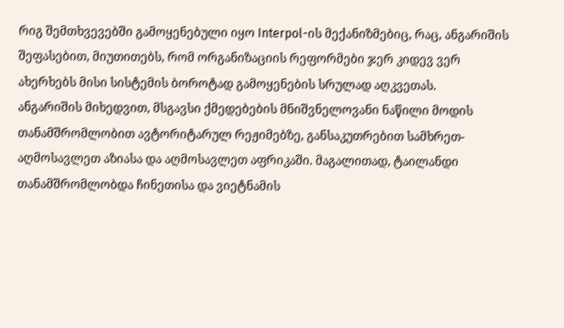რიგ შემთხვევებში გამოყენებული იყო Interpol-ის მექანიზმებიც, რაც, ანგარიშის შეფასებით, მიუთითებს, რომ ორგანიზაციის რეფორმები ჯერ კიდევ ვერ ახერხებს მისი სისტემის ბოროტად გამოყენების სრულად აღკვეთას.
ანგარიშის მიხედვით, მსგავსი ქმედებების მნიშვნელოვანი ნაწილი მოდის თანამშრომლობით ავტორიტარულ რეჟიმებზე, განსაკუთრებით სამხრეთ-აღმოსავლეთ აზიასა და აღმოსავლეთ აფრიკაში. მაგალითად, ტაილანდი თანამშრომლობდა ჩინეთისა და ვიეტნამის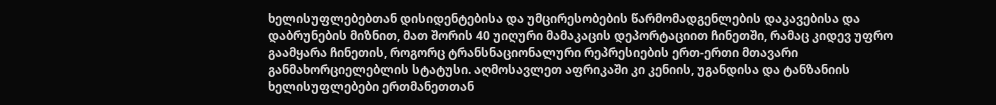ხელისუფლებებთან დისიდენტებისა და უმცირესობების წარმომადგენლების დაკავებისა და დაბრუნების მიზნით, მათ შორის 40 უიღური მამაკაცის დეპორტაციით ჩინეთში, რამაც კიდევ უფრო გაამყარა ჩინეთის, როგორც ტრანსნაციონალური რეპრესიების ერთ-ერთი მთავარი განმახორციელებლის სტატუსი. აღმოსავლეთ აფრიკაში კი კენიის, უგანდისა და ტანზანიის ხელისუფლებები ერთმანეთთან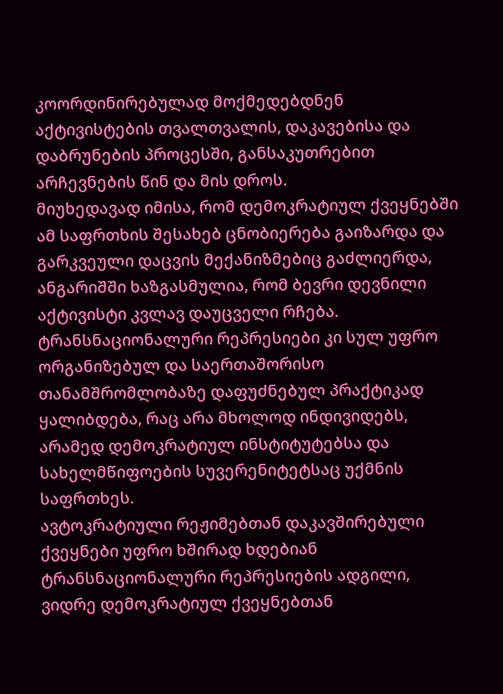კოორდინირებულად მოქმედებდნენ აქტივისტების თვალთვალის, დაკავებისა და დაბრუნების პროცესში, განსაკუთრებით არჩევნების წინ და მის დროს.
მიუხედავად იმისა, რომ დემოკრატიულ ქვეყნებში ამ საფრთხის შესახებ ცნობიერება გაიზარდა და გარკვეული დაცვის მექანიზმებიც გაძლიერდა, ანგარიშში ხაზგასმულია, რომ ბევრი დევნილი აქტივისტი კვლავ დაუცველი რჩება. ტრანსნაციონალური რეპრესიები კი სულ უფრო ორგანიზებულ და საერთაშორისო თანამშრომლობაზე დაფუძნებულ პრაქტიკად ყალიბდება, რაც არა მხოლოდ ინდივიდებს, არამედ დემოკრატიულ ინსტიტუტებსა და სახელმწიფოების სუვერენიტეტსაც უქმნის საფრთხეს.
ავტოკრატიული რეჟიმებთან დაკავშირებული ქვეყნები უფრო ხშირად ხდებიან ტრანსნაციონალური რეპრესიების ადგილი, ვიდრე დემოკრატიულ ქვეყნებთან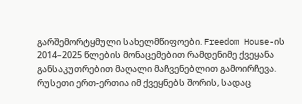გარშემორტყმული სახელმწიფოები. Freedom House-ის 2014–2025 წლების მონაცემებით რამდენიმე ქვეყანა განსაკუთრებით მაღალი მაჩვენებლით გამოირჩევა.
რუსეთი ერთ-ერთია იმ ქვეყნებს შორის, სადაც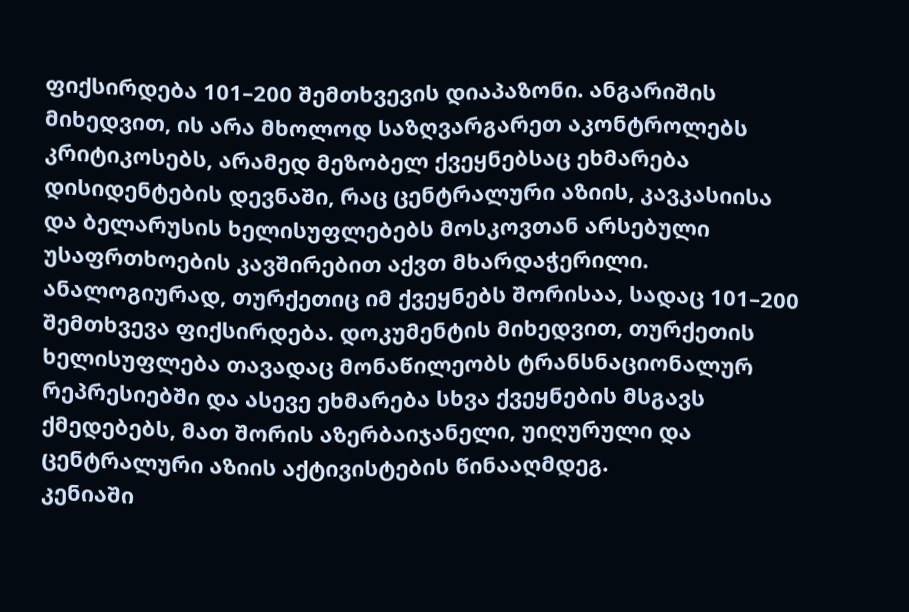ფიქსირდება 101–200 შემთხვევის დიაპაზონი. ანგარიშის მიხედვით, ის არა მხოლოდ საზღვარგარეთ აკონტროლებს კრიტიკოსებს, არამედ მეზობელ ქვეყნებსაც ეხმარება დისიდენტების დევნაში, რაც ცენტრალური აზიის, კავკასიისა და ბელარუსის ხელისუფლებებს მოსკოვთან არსებული უსაფრთხოების კავშირებით აქვთ მხარდაჭერილი.
ანალოგიურად, თურქეთიც იმ ქვეყნებს შორისაა, სადაც 101–200 შემთხვევა ფიქსირდება. დოკუმენტის მიხედვით, თურქეთის ხელისუფლება თავადაც მონაწილეობს ტრანსნაციონალურ რეპრესიებში და ასევე ეხმარება სხვა ქვეყნების მსგავს ქმედებებს, მათ შორის აზერბაიჯანელი, უიღურული და ცენტრალური აზიის აქტივისტების წინააღმდეგ.
კენიაში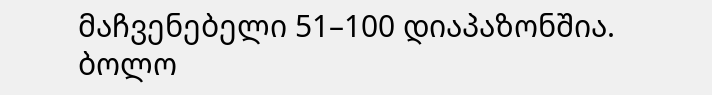მაჩვენებელი 51–100 დიაპაზონშია. ბოლო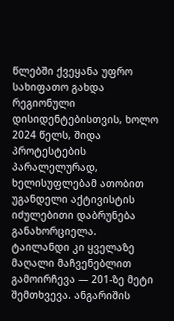წლებში ქვეყანა უფრო სახიფათო გახდა რეგიონული დისიდენტებისთვის, ხოლო 2024 წელს, შიდა პროტესტების პარალელურად, ხელისუფლებამ ათობით უგანდელი აქტივისტის იძულებითი დაბრუნება განახორციელა.
ტაილანდი კი ყველაზე მაღალი მაჩვენებლით გამოირჩევა — 201-ზე მეტი შემთხვევა. ანგარიშის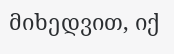მიხედვით, იქ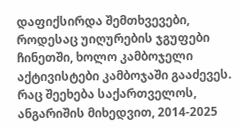დაფიქსირდა შემთხვევები, როდესაც უიღურების ჯგუფები ჩინეთში, ხოლო კამბოჯელი აქტივისტები კამბოჯაში გააძევეს.
რაც შეეხება საქართველოს, ანგარიშის მიხედვით, 2014-2025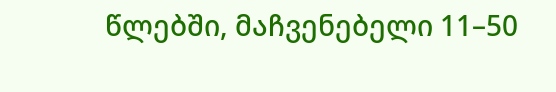წლებში, მაჩვენებელი 11–50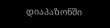დიაპაზონში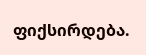ფიქსირდება.